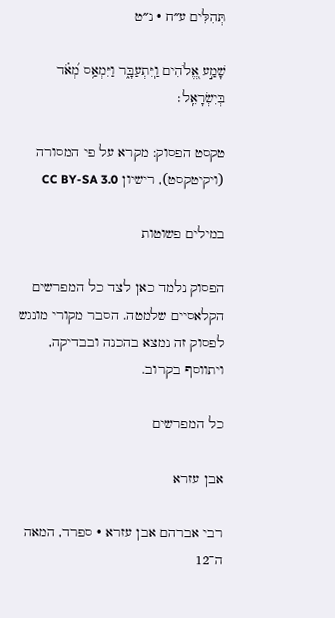תְּהִלִּים ע״ח · נ״ט

שָׁמַ֣ע אֱ֭לֹהִים וַֽיִּתְעַבָּ֑ר וַיִּמְאַ֥ס מְ֝אֹ֗ד בְּיִשְׂרָאֵֽל׃

טקסט הפסוק: מקרא על פי המסורה (ויקיטקסט), רישיון CC BY-SA 3.0

במילים פשוטות

הפסוק נלמד כאן לצד כל המפרשים הקלאסיים שלמטה. הסבר מקורי מונגש לפסוק זה נמצא בהכנה ובבדיקה, ויתווסף בקרוב.

כל המפרשים

אבן עזרא

רבי אברהם אבן עזרא · ספרד, המאה ה־12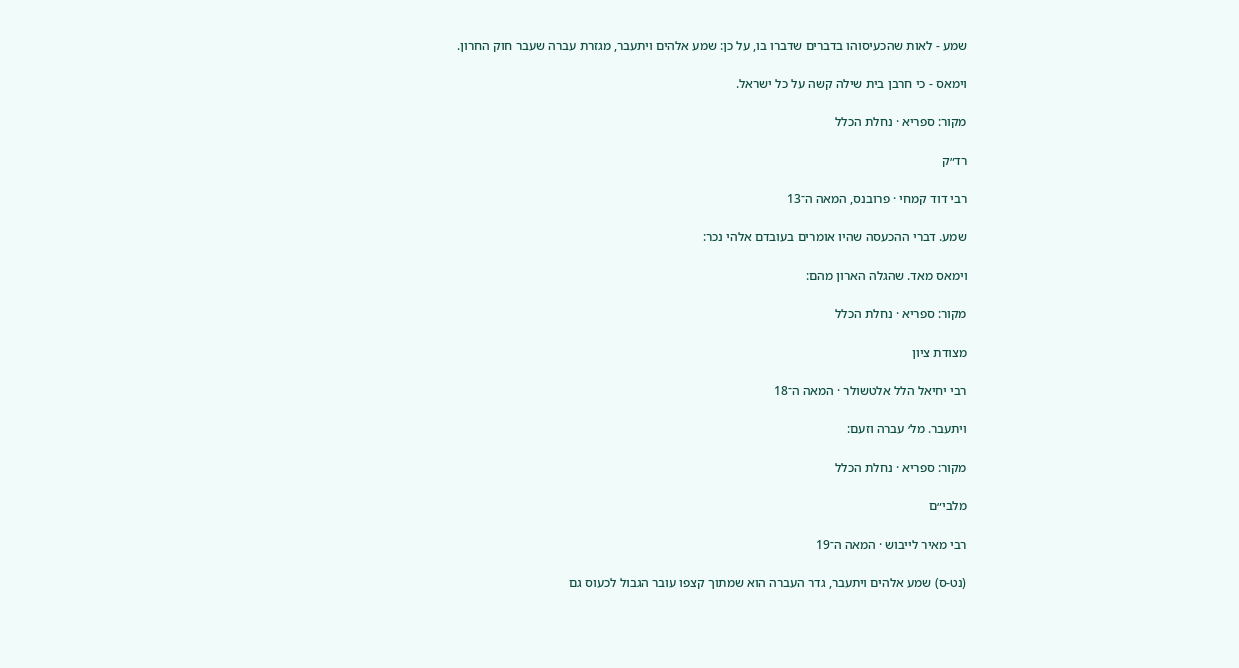שמע - לאות שהכעיסוהו בדברים שדברו בו, על כן: שמע אלהים ויתעבר, מגזרת עברה שעבר חוק החרון.

וימאס - כי חרבן בית שילה קשה על כל ישראל.

מקור: ספריא · נחלת הכלל

רד״ק

רבי דוד קמחי · פרובנס, המאה ה־13

שמע. דברי ההכעסה שהיו אומרים בעובדם אלהי נכר:

וימאס מאד. שהגלה הארון מהם:

מקור: ספריא · נחלת הכלל

מצודת ציון

רבי יחיאל הלל אלטשולר · המאה ה־18

ויתעבר. מל׳ עברה וזעם:

מקור: ספריא · נחלת הכלל

מלבי״ם

רבי מאיר לייבוש · המאה ה־19

(נט-ס) שמע אלהים ויתעבר, גדר העברה הוא שמתוך קצפו עובר הגבול לכעוס גם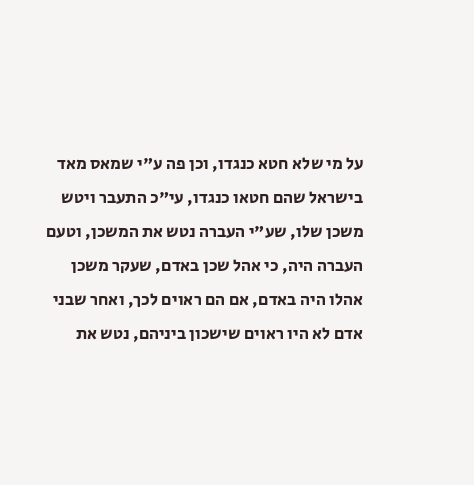על מי שלא חטא כנגדו, וכן פה ע"י שמאס מאד בישראל שהם חטאו כנגדו, עי"כ התעבר ויטש משכן שלו, שע"י העברה נטש את המשכן, וטעם העברה היה, כי אהל שכן באדם, שעקר משכן אהלו היה באדם, אם הם ראוים לכך, ואחר שבני אדם לא היו ראוים שישכון ביניהם, נטש את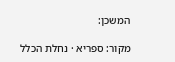המשכן:

מקור: ספריא · נחלת הכלל